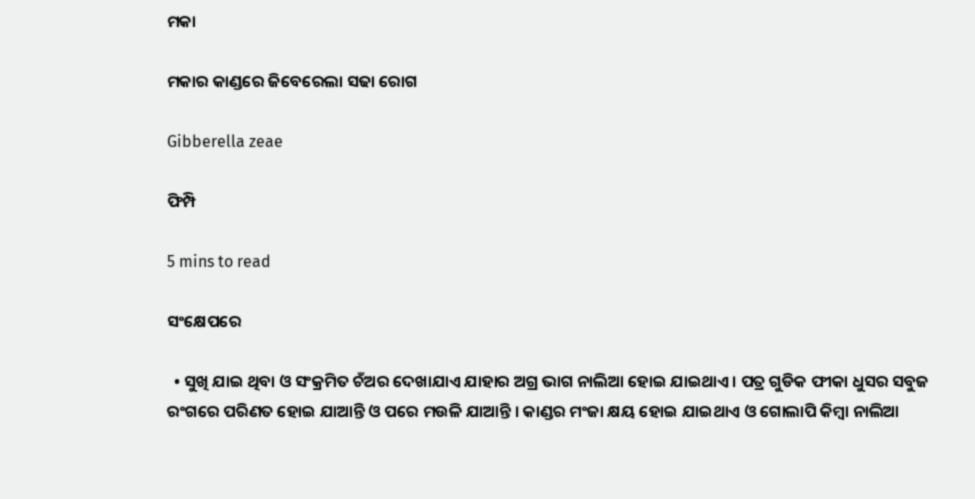ମକା

ମକାର କାଣ୍ଡରେ ଜିବେରେଲା ସଢା ରୋଗ

Gibberella zeae

ଫିମ୍ପି

5 mins to read

ସଂକ୍ଷେପରେ

  • ସୁଖି ଯାଇ ଥିବା ଓ ସଂକ୍ରମିତ ଚଁଅର ଦେଖାଯାଏ ଯାହାର ଅଗ୍ର ଭାଗ ନାଲିଆ ହୋଇ ଯାଇଥାଏ । ପତ୍ର ଗୁଡିକ ଫୀକା ଧୁସର ସବୁଜ ରଂଗରେ ପରିଣତ ହୋଇ ଯାଆନ୍ତି ଓ ପରେ ମଉଳି ଯାଆନ୍ତି । କାଣ୍ଡର ମଂଜା କ୍ଷୟ ହୋଇ ଯାଇଥାଏ ଓ ଗୋଲାପି କିମ୍ବା ନାଲିଆ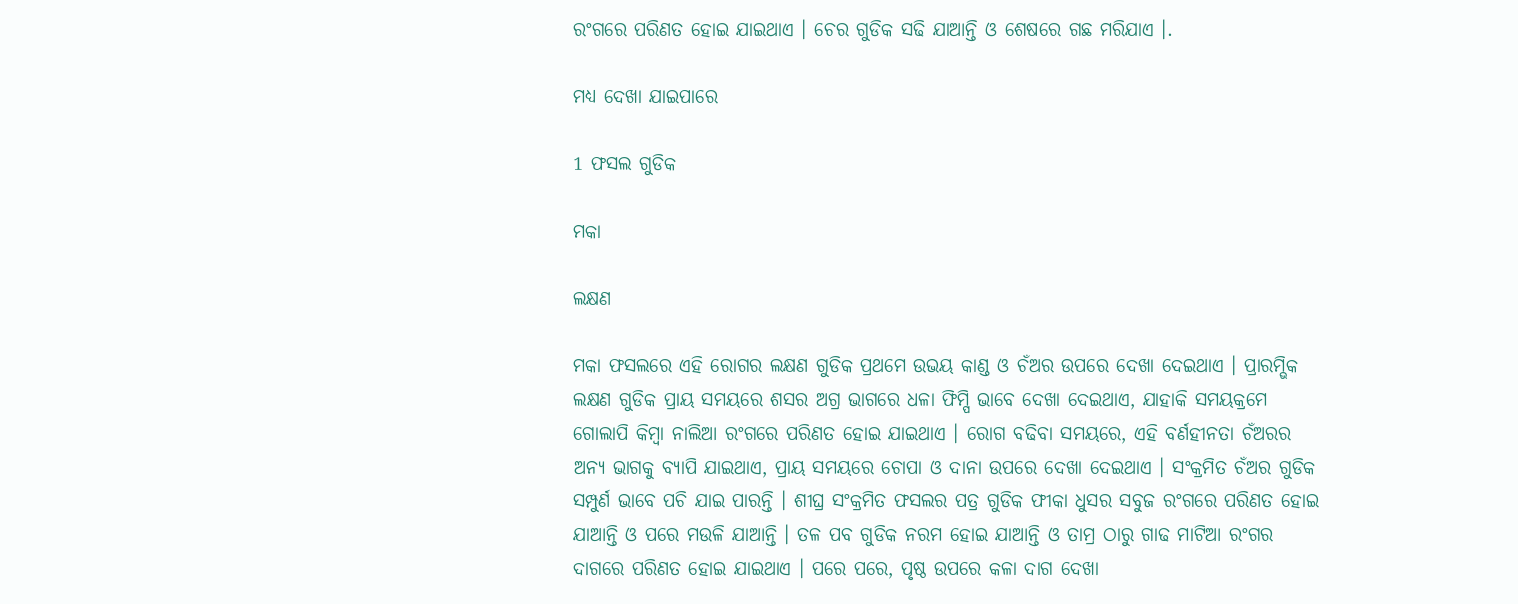ରଂଗରେ ପରିଣତ ହୋଇ ଯାଇଥାଏ । ଚେର ଗୁଡିକ ସଢି ଯାଆନ୍ତି ଓ ଶେଷରେ ଗଛ ମରିଯାଏ ।.

ମଧ୍ୟ ଦେଖା ଯାଇପାରେ

1 ଫସଲ ଗୁଡିକ

ମକା

ଲକ୍ଷଣ

ମକା ଫସଲରେ ଏହି ରୋଗର ଲକ୍ଷଣ ଗୁଡିକ ପ୍ରଥମେ ଉଭୟ କାଣ୍ଡ ଓ ଚଁଅର ଉପରେ ଦେଖା ଦେଇଥାଏ । ପ୍ରାରମ୍ଭିକ ଲକ୍ଷଣ ଗୁଡିକ ପ୍ରାୟ ସମୟରେ ଶସର ଅଗ୍ର ଭାଗରେ ଧଳା ଫିମ୍ପି ଭାବେ ଦେଖା ଦେଇଥାଏ, ଯାହାକି ସମୟକ୍ରମେ ଗୋଲାପି କିମ୍ବା ନାଲିଆ ରଂଗରେ ପରିଣତ ହୋଇ ଯାଇଥାଏ । ରୋଗ ବଢିବା ସମୟରେ, ଏହି ବର୍ଣହୀନତା ଚଁଅରର ଅନ୍ୟ ଭାଗକୁ ବ୍ୟାପି ଯାଇଥାଏ, ପ୍ରାୟ ସମୟରେ ଚୋପା ଓ ଦାନା ଉପରେ ଦେଖା ଦେଇଥାଏ । ସଂକ୍ରମିତ ଚଁଅର ଗୁଡିକ ସମ୍ପୁର୍ଣ ଭାବେ ପଚି ଯାଇ ପାରନ୍ତି । ଶୀଘ୍ର ସଂକ୍ରମିତ ଫସଲର ପତ୍ର ଗୁଡିକ ଫୀକା ଧୁସର ସବୁଜ ରଂଗରେ ପରିଣତ ହୋଇ ଯାଆନ୍ତି ଓ ପରେ ମଉଳି ଯାଆନ୍ତି । ତଳ ପବ ଗୁଡିକ ନରମ ହୋଇ ଯାଆନ୍ତି ଓ ତାମ୍ର ଠାରୁ ଗାଢ ମାଟିଆ ରଂଗର ଦାଗରେ ପରିଣତ ହୋଇ ଯାଇଥାଏ । ପରେ ପରେ, ପୃଷ୍ଠ ଉପରେ କଳା ଦାଗ ଦେଖା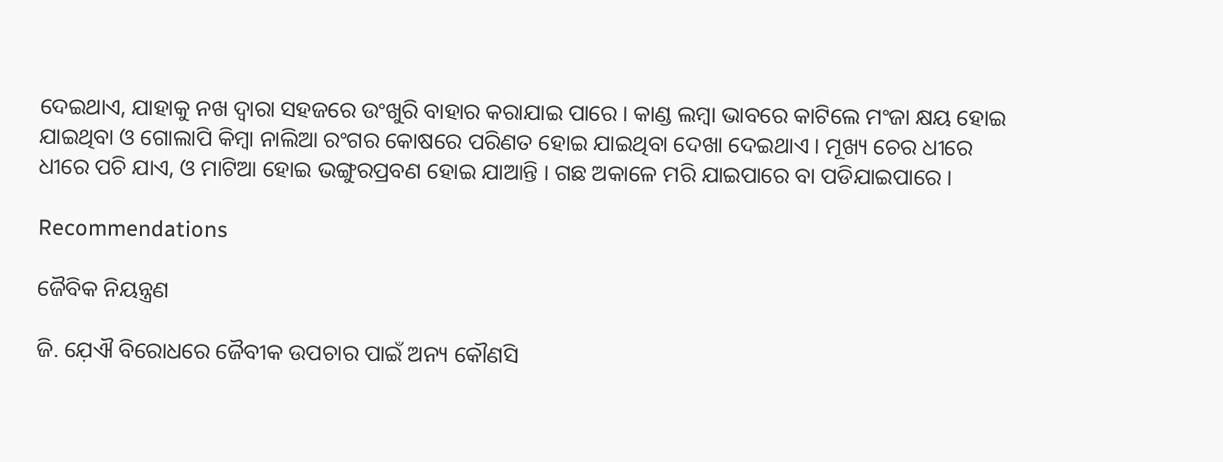ଦେଇଥାଏ, ଯାହାକୁ ନଖ ଦ୍ୱାରା ସହଜରେ ଉଂଖୁରି ବାହାର କରାଯାଇ ପାରେ । କାଣ୍ଡ ଲମ୍ବା ଭାବରେ କାଟିଲେ ମଂଜା କ୍ଷୟ ହୋଇ ଯାଇଥିବା ଓ ଗୋଲାପି କିମ୍ବା ନାଲିଆ ରଂଗର କୋଷରେ ପରିଣତ ହୋଇ ଯାଇଥିବା ଦେଖା ଦେଇଥାଏ । ମୂଖ୍ୟ ଚେର ଧୀରେ ଧୀରେ ପଚି ଯାଏ, ଓ ମାଟିଆ ହୋଇ ଭଙ୍ଗୁରପ୍ରବଣ ହୋଇ ଯାଆନ୍ତି । ଗଛ ଅକାଳେ ମରି ଯାଇପାରେ ବା ପଡିଯାଇପାରେ ।

Recommendations

ଜୈବିକ ନିୟନ୍ତ୍ରଣ

ଜି. ଯ଼େଐ ବିରୋଧରେ ଜୈବୀକ ଉପଚାର ପାଇଁ ଅନ୍ୟ କୌଣସି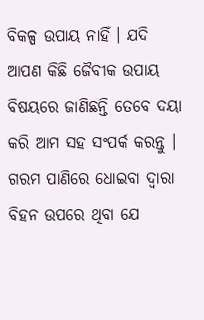ବିକଳ୍ପ ଉପାୟ ନାହିଁ । ଯଦି ଆପଣ କିଛି ଜୈବୀକ ଉପାୟ ବିଷୟରେ ଜାଣିଛନ୍ତି ତେବେ ଦୟା କରି ଆମ ସହ ସଂପର୍କ କରନ୍ତୁ । ଗରମ ପାଣିରେ ଧୋଇବା ଦ୍ୱାରା ବିହନ ଉପରେ ଥିବା ଯେ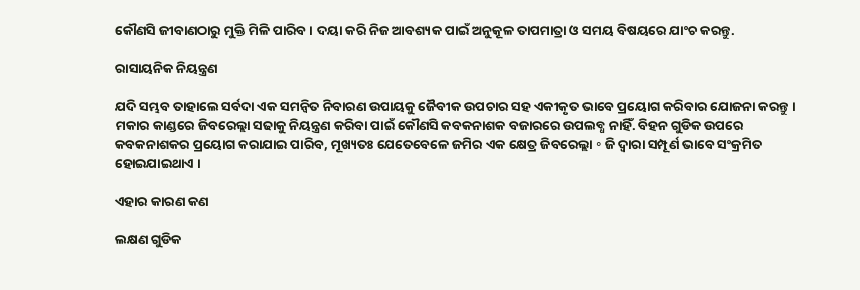କୌଣସି ଜୀବାଣଠାରୁ ମୁକ୍ତି ମିଳି ପାରିବ । ଦୟା କରି ନିଜ ଆବଶ୍ୟକ ପାଇଁ ଅନୁକୂଳ ତାପମାତ୍ରା ଓ ସମୟ ବିଷୟରେ ଯାଂଚ କରନ୍ତୁ.

ରାସାୟନିକ ନିୟନ୍ତ୍ରଣ

ଯଦି ସମ୍ଭବ ତାହାଲେ ସର୍ବଦା ଏକ ସମନ୍ଵିତ ନିବାରଣ ଉପାୟକୁ ଜୈବୀକ ଉପଚାର ସହ ଏକୀକୃତ ଭାବେ ପ୍ରୟୋଗ କରିବାର ଯୋଜନା କରନ୍ତୁ । ମକାର କାଣ୍ଡରେ ଜିବରେଲ୍ଲା ସଢାକୁ ନିୟନ୍ତ୍ରଣ କରିବା ପାଇଁ କୌଣସି କବକନାଶକ ବଜାରରେ ଉପଲବ୍ଧ ନାହିଁ. ବିହନ ଗୁଡିକ ଉପରେ କବକନାଶକର ପ୍ରୟୋଗ କରାଯାଇ ପାରିବ, ମୂଖ୍ୟତଃ ଯେତେବେଳେ ଜମିର ଏକ କ୍ଷେତ୍ର ଜିବରେଲ୍ଲା ॰ ଜି ଦ୍ୱାରା ସମ୍ପୂର୍ଣ ଭାବେ ସଂକ୍ରମିତ ହୋଇଯାଇଥାଏ ।

ଏହାର କାରଣ କଣ

ଲକ୍ଷଣ ଗୁଡିକ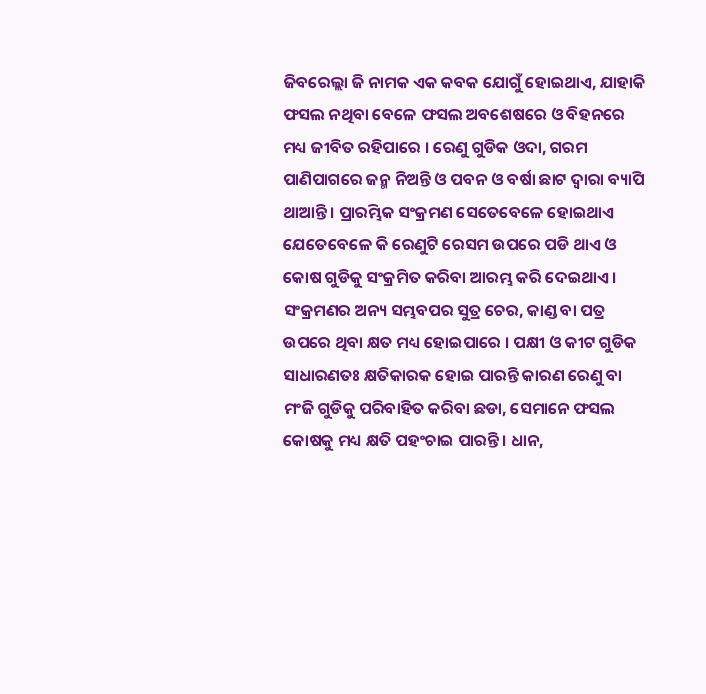ଜିବରେଲ୍ଲା ଜି ନାମକ ଏକ କବକ ଯୋଗୁଁ ହୋଇଥାଏ, ଯାହାକି ଫସଲ ନଥିବା ବେଳେ ଫସଲ ଅବଶେଷରେ ଓ ବିହନରେ ମଧ୍ୟ ଜୀବିତ ରହିପାରେ । ରେଣୁ ଗୁଡିକ ଓଦା, ଗରମ ପାଣିପାଗରେ ଜନ୍ମ ନିଅନ୍ତି ଓ ପବନ ଓ ବର୍ଷା ଛାଟ ଦ୍ୱାରା ବ୍ୟାପି ଥାଆନ୍ତି । ପ୍ରାରମ୍ଭିକ ସଂକ୍ରମଣ ସେତେବେଳେ ହୋଇଥାଏ ଯେତେବେଳେ କି ରେଣୁଟି ରେସମ ଉପରେ ପଡି ଥାଏ ଓ କୋଷ ଗୁଡିକୁ ସଂକ୍ରମିତ କରିବା ଆରମ୍ଭ କରି ଦେଇଥାଏ । ସଂକ୍ରମଣର ଅନ୍ୟ ସମ୍ଭବପର ସୁତ୍ର ଚେର, କାଣ୍ଡ ବା ପତ୍ର ଉପରେ ଥିବା କ୍ଷତ ମଧ୍ୟ ହୋଇପାରେ । ପକ୍ଷୀ ଓ କୀଟ ଗୁଡିକ ସାଧାରଣତଃ କ୍ଷତିକାରକ ହୋଇ ପାରନ୍ତି କାରଣ ରେଣୁ ବା ମଂଜି ଗୁଡିକୁ ପରିବାହିତ କରିବା ଛଡା, ସେମାନେ ଫସଲ କୋଷକୁ ମଧ୍ୟ କ୍ଷତି ପହଂଚାଇ ପାରନ୍ତି । ଧାନ,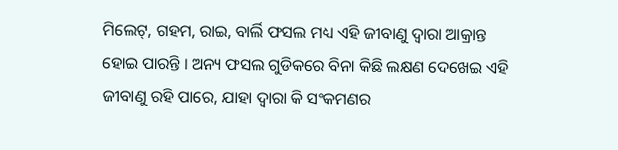ମିଲେଟ୍, ଗହମ, ରାଇ, ବାର୍ଲି ଫସଲ ମଧ୍ୟ ଏହି ଜୀବାଣୁ ଦ୍ୱାରା ଆକ୍ରାନ୍ତ ହୋଇ ପାରନ୍ତି । ଅନ୍ୟ ଫସଲ ଗୁଡିକରେ ବିନା କିଛି ଲକ୍ଷଣ ଦେଖେଇ ଏହି ଜୀବାଣୁ ରହି ପାରେ, ଯାହା ଦ୍ୱାରା କି ସଂକମଣର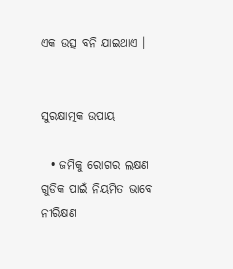ଏକ ଉତ୍ସ ବନି ଯାଇଥାଏ ।


ସୁରକ୍ଷାତ୍ମକ ଉପାୟ

  • ଜମିକୁ ରୋଗର ଲକ୍ଷଣ ଗୁଡିକ ପାଇଁ ନିୟମିତ ଭାବେ ନୀରିକ୍ଷଣ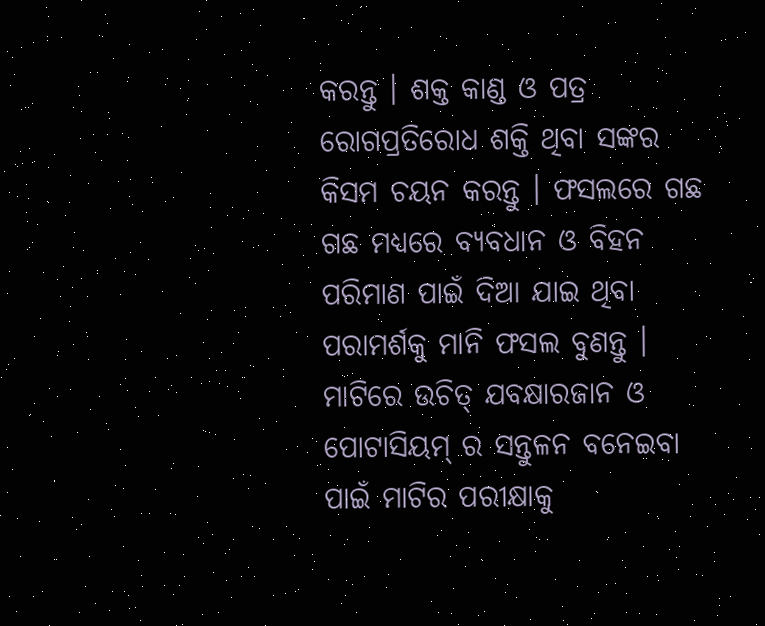କରନ୍ତୁ । ଶକ୍ତ କାଣ୍ଡ ଓ ପତ୍ର ରୋଗପ୍ରତିରୋଧ ଶକ୍ତି ଥିବା ସଙ୍କର କିସମ ଚୟନ କରନ୍ତୁ । ଫସଲରେ ଗଛ ଗଛ ମଧ୍ୟରେ ବ୍ୟବଧାନ ଓ ବିହନ ପରିମାଣ ପାଇଁ ଦିଆ ଯାଇ ଥିବା ପରାମର୍ଶକୁ ମାନି ଫସଲ ବୁଣନ୍ତୁ । ମାଟିରେ ଉଚିତ୍ ଯବକ୍ଷାରଜାନ ଓ ପୋଟାସିୟମ୍ ର ସନ୍ତୁଳନ ବନେଇବା ପାଇଁ ମାଟିର ପରୀକ୍ଷାକୁ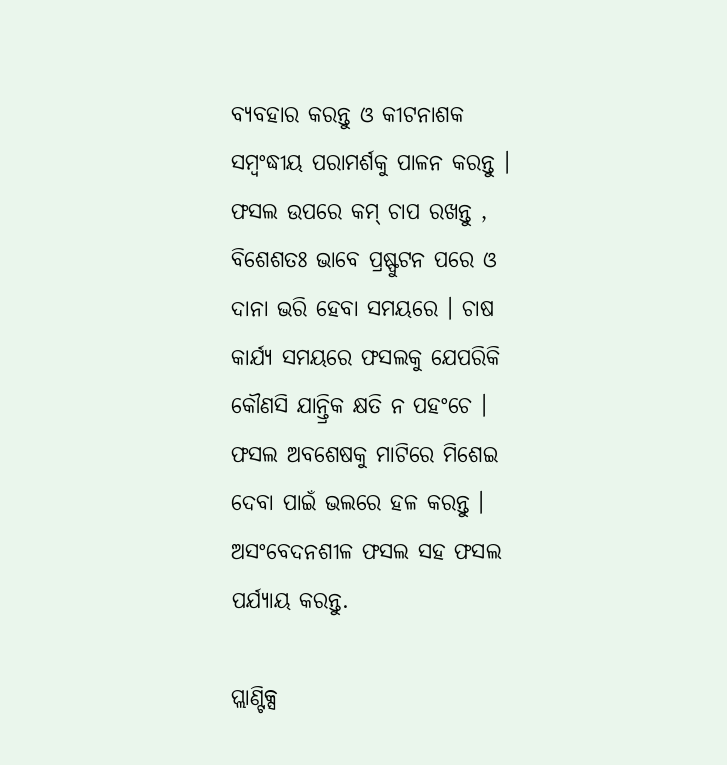ବ୍ୟବହାର କରନ୍ତୁ ଓ କୀଟନାଶକ ସମ୍ବଂଦ୍ଧୀୟ ପରାମର୍ଶକୁ ପାଳନ କରନ୍ତୁ । ଫସଲ ଉପରେ କମ୍ ଚାପ ରଖନ୍ତୁ , ବିଶେଶତଃ ଭାବେ ପ୍ରଷ୍ଫୁଟନ ପରେ ଓ ଦାନା ଭରି ହେବା ସମୟରେ । ଚାଷ କାର୍ଯ୍ୟ ସମୟରେ ଫସଲକୁ ଯେପରିକି କୌଣସି ଯାନ୍ତ୍ରିକ କ୍ଷତି ନ ପହଂଚେ । ଫସଲ ଅବଶେଷକୁ ମାଟିରେ ମିଶେଇ ଦେବା ପାଇଁ ଭଲରେ ହଳ କରନ୍ତୁ । ଅସଂବେଦନଶୀଳ ଫସଲ ସହ ଫସଲ ପର୍ଯ୍ୟାୟ କରନ୍ତୁ.

ପ୍ଲାଣ୍ଟିକ୍ସ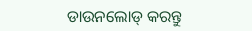ଡାଉନଲୋଡ୍ କରନ୍ତୁ